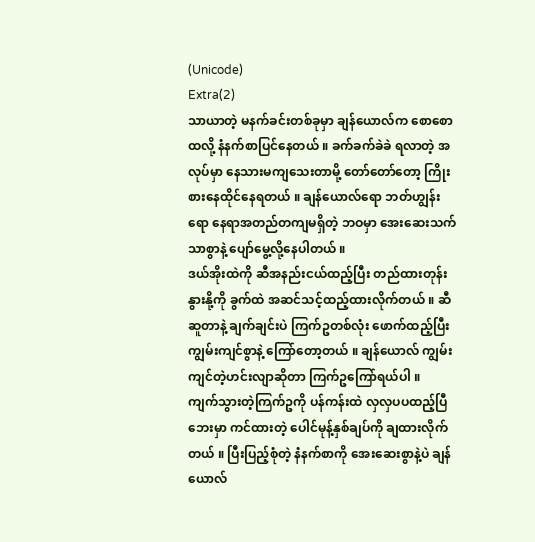(Unicode)
Extra(2)
သာယာတဲ့ မနက်ခင်းတစ်ခုမှာ ချန်ယောလ်က စောစောထလို့ နံနက်စာပြင်နေတယ် ။ ခက်ခက်ခဲခဲ ရလာတဲ့ အလုပ်မှာ နေသားမကျသေးတာမို့ တော်တော်တော့ ကြိုးစားနေထိုင်နေရတယ် ။ ချန်ယောလ်ရော ဘတ်ဟျွန်းရော နေရာအတည်တကျမရှိတဲ့ ဘဝမှာ အေးဆေးသက်သာစွာနဲ့ ပျော်မွေ့လို့နေပါတယ် ။
ဒယ်အိုးထဲကို ဆီအနည်းငယ်ထည့်ပြီး တည်ထားတုန်း နွားနို့ကို ခွက်ထဲ အဆင်သင့်ထည့်ထားလိုက်တယ် ။ ဆီဆူတာနဲ့ ချက်ချင်းပဲ ကြက်ဥတစ်လုံး ဖောက်ထည့်ပြီး ကျွမ်းကျင်စွာနဲ့ ကြော်တော့တယ် ။ ချန်ယောလ် ကျွမ်းကျင်တဲ့ဟင်းလျာဆိုတာ ကြက်ဥကြော်ရယ်ပါ ။
ကျက်သွားတဲ့ကြက်ဥကို ပန်ကန်းထဲ လှလှပပထည့်ပြီ ဘေးမှာ ကင်ထားတဲ့ ပေါင်မုန့်နှစ်ချပ်ကို ချထားလိုက်တယ် ။ ပြီးပြည့်စုံတဲ့ နံနက်စာကို အေးဆေးစွာနဲ့ပဲ ချန်ယောလ်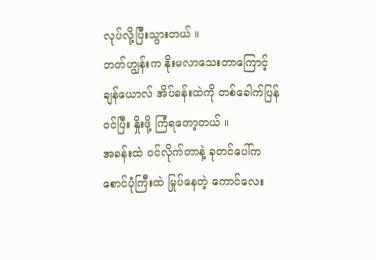လုပ်လို့ပြီးသွားတယ် ။
ဘတ်ဟျွန်းက နိုးမလာသေးတာကြောင့် ချန်ယောလ် အိပ်ခန်းထဲကို တစ်ခေါက်ပြန်ဝင်ပြီး နှိုးဖို့ ကြံရတော့တယ် ။
အခန်းထဲ ဝင်လိုက်တာနဲ့ ခုတင်ပေါ်က စောင်ပုံကြီးထဲ မြုပ်နေတဲ့ ကောင်လေး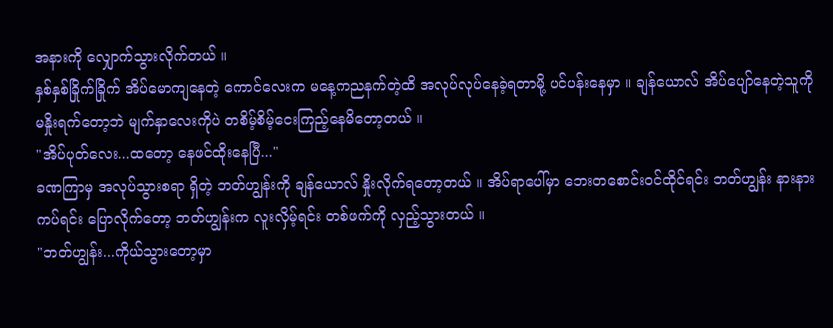အနားကို လျှောက်သွားလိုက်တယ် ။
နှစ်နှစ်ခြိုက်ခြိုက် အိပ်မောကျနေတဲ့ ကောင်လေးက မနေ့ကညနက်တဲ့ထိ အလုပ်လုပ်နေခဲ့ရတာမို့ ပင်ပန်းနေမှာ ။ ချန်ယောလ် အိပ်ပျော်နေတဲ့သူကို မနှိုးရက်တော့ဘဲ မျက်နှာလေးကိုပဲ တစိမ့်စိမ့်ငေးကြည့်နေမိတော့တယ် ။
"အိပ်ပုတ်လေး...ထတော့ နေဖင်ထိုးနေပြီ..."
ခဏကြာမှ အလုပ်သွားစရာ ရှိတဲ့ ဘတ်ဟျွန်းကို ချန်ယောလ် နှိုးလိုက်ရတော့တယ် ။ အိပ်ရာပေါ်မှာ ဘေးတစောင်းဝင်ထိုင်ရင်း ဘတ်ဟျွန်း နားနားကပ်ရင်း ပြောလိုက်တော့ ဘတ်ဟျွန်းက လူးလှိမ့်ရင်း တစ်ဖက်ကို လှည့်သွားတယ် ။
"ဘတ်ဟျွန်း...ကိုယ်သွားတော့မှာ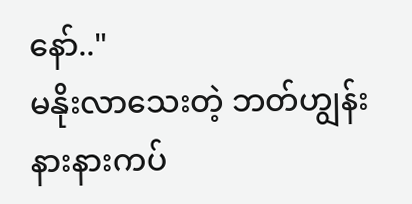နော်.."
မနိုးလာသေးတဲ့ ဘတ်ဟျွန်းနားနားကပ်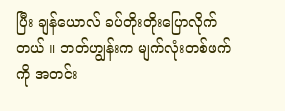ပြီး ချန်ယောလ် ခပ်တိုးတိုးပြောလိုက်တယ် ။ ဘတ်ဟျွန်းက မျက်လုံးတစ်ဖက်ကို အတင်း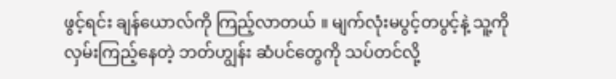ဖွင့်ရင်း ချန်ယောလ်ကို ကြည့်လာတယ် ။ မျက်လုံးမပွင့်တပွင့်နဲ့ သူ့ကိုလှမ်းကြည့်နေတဲ့ ဘတ်ဟျွန်း ဆံပင်တွေကို သပ်တင်လို့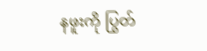နဖူးကို ပြွတ်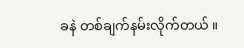ခနဲ တစ်ချက်နမ်းလိုက်တယ် ။